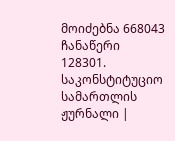მოიძებნა 668043 ჩანაწერი
128301.
საკონსტიტუციო სამართლის ჟურნალი |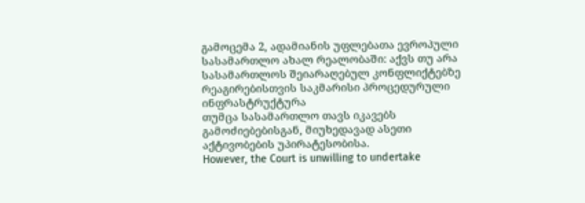გამოცემა 2, ადამიანის უფლებათა ევროპული სასამართლო ახალ რეალობაში: აქვს თუ არა სასამართლოს შეიარაღებულ კონფლიქტებზე რეაგირებისთვის საკმარისი პროცედურული ინფრასტრუქტურა
თუმცა სასამართლო თავს იკავებს გამოძიებებისგან, მიუხედავად ასეთი აქტივობების უპირატესობისა.
However, the Court is unwilling to undertake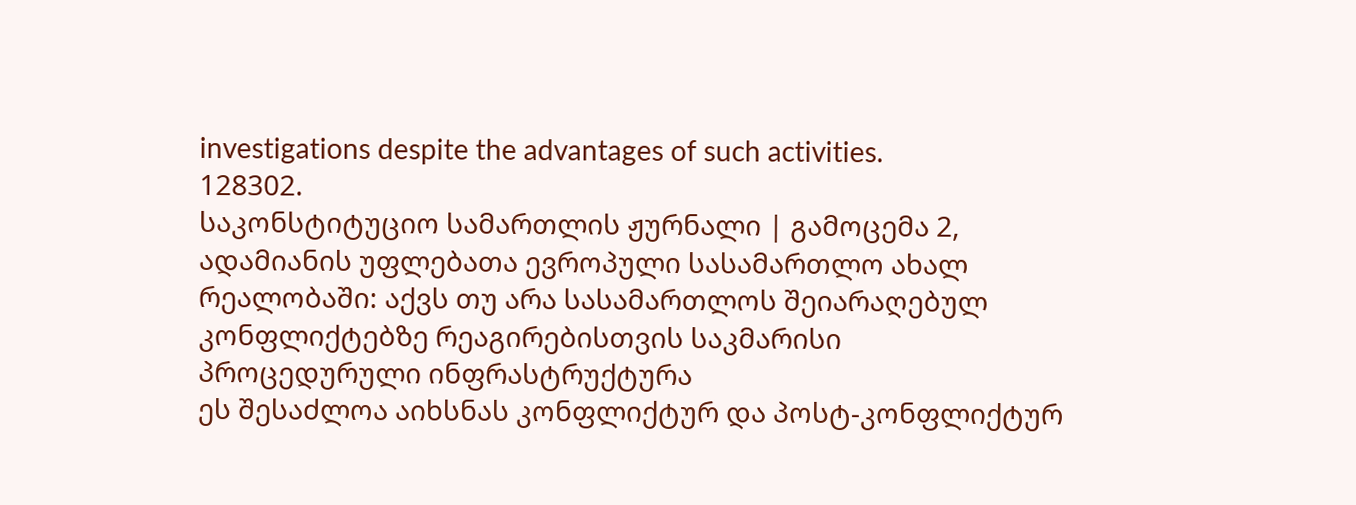investigations despite the advantages of such activities.
128302.
საკონსტიტუციო სამართლის ჟურნალი | გამოცემა 2, ადამიანის უფლებათა ევროპული სასამართლო ახალ რეალობაში: აქვს თუ არა სასამართლოს შეიარაღებულ კონფლიქტებზე რეაგირებისთვის საკმარისი პროცედურული ინფრასტრუქტურა
ეს შესაძლოა აიხსნას კონფლიქტურ და პოსტ-კონფლიქტურ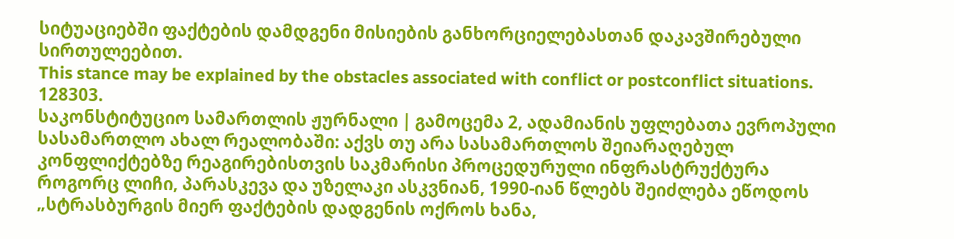სიტუაციებში ფაქტების დამდგენი მისიების განხორციელებასთან დაკავშირებული სირთულეებით.
This stance may be explained by the obstacles associated with conflict or postconflict situations.
128303.
საკონსტიტუციო სამართლის ჟურნალი | გამოცემა 2, ადამიანის უფლებათა ევროპული სასამართლო ახალ რეალობაში: აქვს თუ არა სასამართლოს შეიარაღებულ კონფლიქტებზე რეაგირებისთვის საკმარისი პროცედურული ინფრასტრუქტურა
როგორც ლიჩი, პარასკევა და უზელაკი ასკვნიან, 1990-იან წლებს შეიძლება ეწოდოს „სტრასბურგის მიერ ფაქტების დადგენის ოქროს ხანა,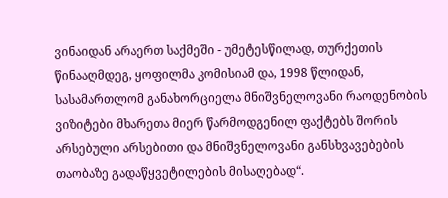ვინაიდან არაერთ საქმეში - უმეტესწილად, თურქეთის წინააღმდეგ, ყოფილმა კომისიამ და, 1998 წლიდან, სასამართლომ განახორციელა მნიშვნელოვანი რაოდენობის ვიზიტები მხარეთა მიერ წარმოდგენილ ფაქტებს შორის არსებული არსებითი და მნიშვნელოვანი განსხვავებების თაობაზე გადაწყვეტილების მისაღებად“.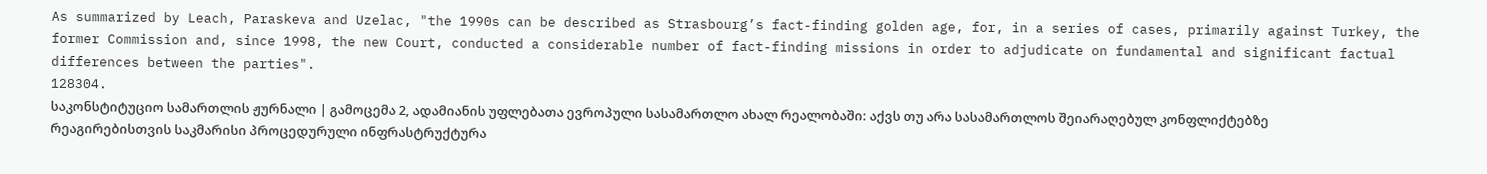As summarized by Leach, Paraskeva and Uzelac, "the 1990s can be described as Strasbourg’s fact-finding golden age, for, in a series of cases, primarily against Turkey, the former Commission and, since 1998, the new Court, conducted a considerable number of fact-finding missions in order to adjudicate on fundamental and significant factual differences between the parties".
128304.
საკონსტიტუციო სამართლის ჟურნალი | გამოცემა 2, ადამიანის უფლებათა ევროპული სასამართლო ახალ რეალობაში: აქვს თუ არა სასამართლოს შეიარაღებულ კონფლიქტებზე რეაგირებისთვის საკმარისი პროცედურული ინფრასტრუქტურა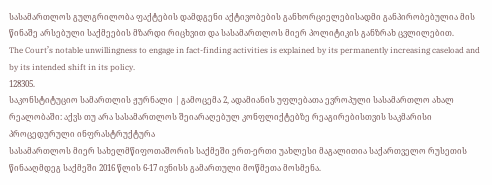სასამართლოს გულგრილობა ფაქტების დამდგენი აქტივობების განხორციელებისადმი განპირობებულია მის წინაშე არსებული საქმეების მზარდი რიცხვით და სასამართლოს მიერ პოლიტიკის განზრახ ცვლილებით.
The Court’s notable unwillingness to engage in fact-finding activities is explained by its permanently increasing caseload and by its intended shift in its policy.
128305.
საკონსტიტუციო სამართლის ჟურნალი | გამოცემა 2, ადამიანის უფლებათა ევროპული სასამართლო ახალ რეალობაში: აქვს თუ არა სასამართლოს შეიარაღებულ კონფლიქტებზე რეაგირებისთვის საკმარისი პროცედურული ინფრასტრუქტურა
სასამართლოს მიერ სახელმწიფოთაშორის საქმეში ერთ-ერთი უახლესი მაგალითია საქართველო რუსეთის წინააღმდეგ საქმეში 2016 წლის 6-17 ივნისს გამართული მოწმეთა მოსმენა.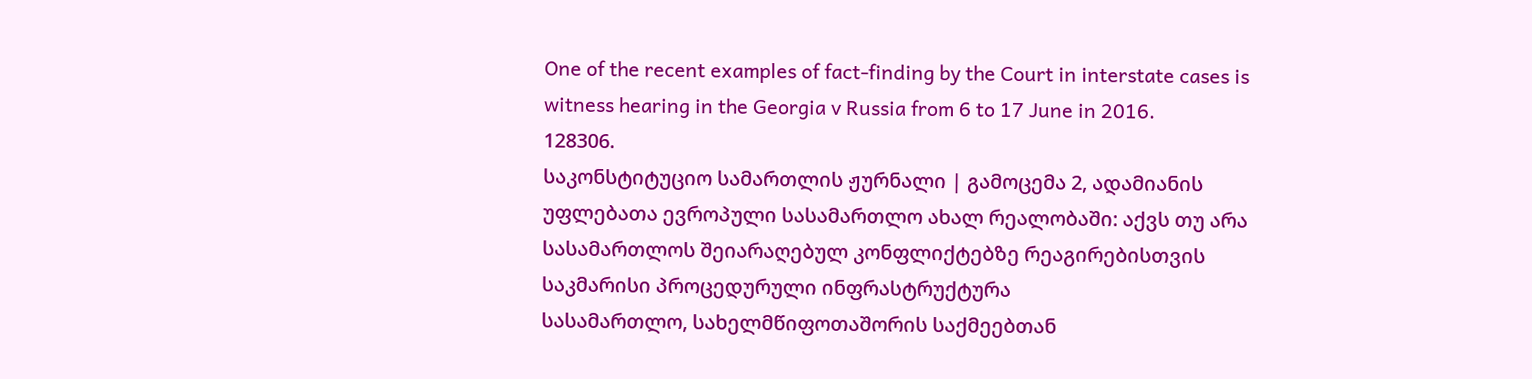One of the recent examples of fact-finding by the Court in interstate cases is witness hearing in the Georgia v Russia from 6 to 17 June in 2016.
128306.
საკონსტიტუციო სამართლის ჟურნალი | გამოცემა 2, ადამიანის უფლებათა ევროპული სასამართლო ახალ რეალობაში: აქვს თუ არა სასამართლოს შეიარაღებულ კონფლიქტებზე რეაგირებისთვის საკმარისი პროცედურული ინფრასტრუქტურა
სასამართლო, სახელმწიფოთაშორის საქმეებთან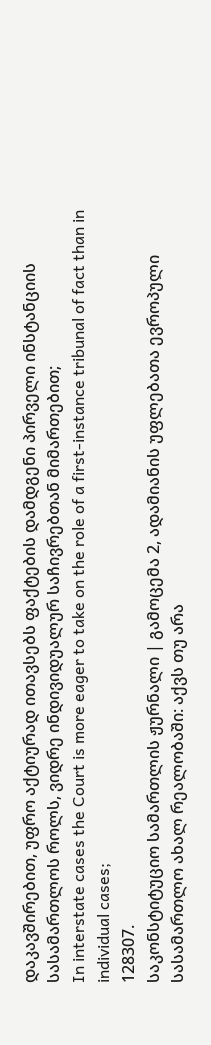დაკავშირებით, უფრო აქტიურად ითავსებს ფაქტების დამდგენი პირველი ინსტანციის სასამართლოს როლს, ვიდრე ინდივიდუალურ საჩივრებთან მიმართებით;
In interstate cases the Court is more eager to take on the role of a first-instance tribunal of fact than in individual cases;
128307.
საკონსტიტუციო სამართლის ჟურნალი | გამოცემა 2, ადამიანის უფლებათა ევროპული სასამართლო ახალ რეალობაში: აქვს თუ არა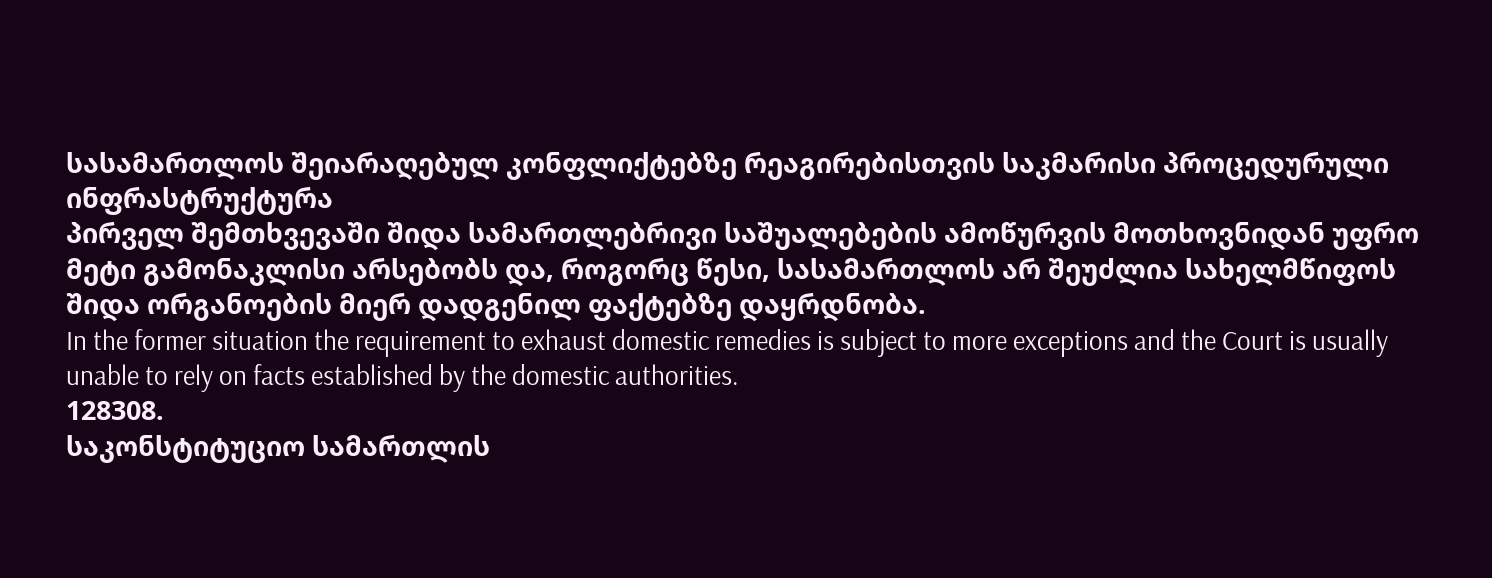სასამართლოს შეიარაღებულ კონფლიქტებზე რეაგირებისთვის საკმარისი პროცედურული ინფრასტრუქტურა
პირველ შემთხვევაში შიდა სამართლებრივი საშუალებების ამოწურვის მოთხოვნიდან უფრო მეტი გამონაკლისი არსებობს და, როგორც წესი, სასამართლოს არ შეუძლია სახელმწიფოს შიდა ორგანოების მიერ დადგენილ ფაქტებზე დაყრდნობა.
In the former situation the requirement to exhaust domestic remedies is subject to more exceptions and the Court is usually unable to rely on facts established by the domestic authorities.
128308.
საკონსტიტუციო სამართლის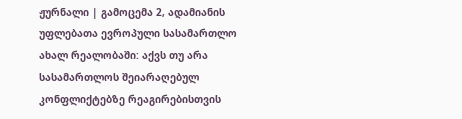ჟურნალი | გამოცემა 2, ადამიანის უფლებათა ევროპული სასამართლო ახალ რეალობაში: აქვს თუ არა სასამართლოს შეიარაღებულ კონფლიქტებზე რეაგირებისთვის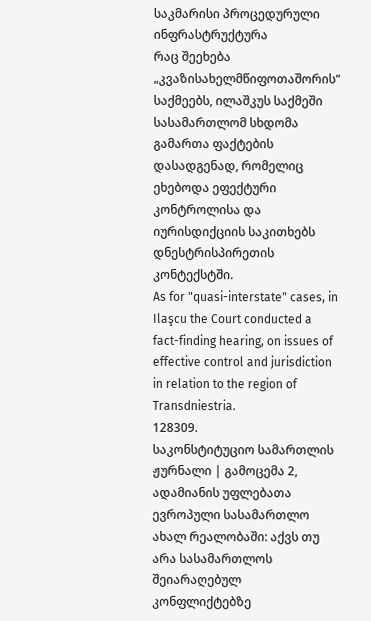საკმარისი პროცედურული ინფრასტრუქტურა
რაც შეეხება „კვაზისახელმწიფოთაშორის“ საქმეებს, ილაშკუს საქმეში სასამართლომ სხდომა გამართა ფაქტების დასადგენად, რომელიც ეხებოდა ეფექტური კონტროლისა და იურისდიქციის საკითხებს დნესტრისპირეთის კონტექსტში.
As for "quasi-interstate" cases, in Ilaşcu the Court conducted a fact-finding hearing, on issues of effective control and jurisdiction in relation to the region of Transdniestria.
128309.
საკონსტიტუციო სამართლის ჟურნალი | გამოცემა 2, ადამიანის უფლებათა ევროპული სასამართლო ახალ რეალობაში: აქვს თუ არა სასამართლოს შეიარაღებულ კონფლიქტებზე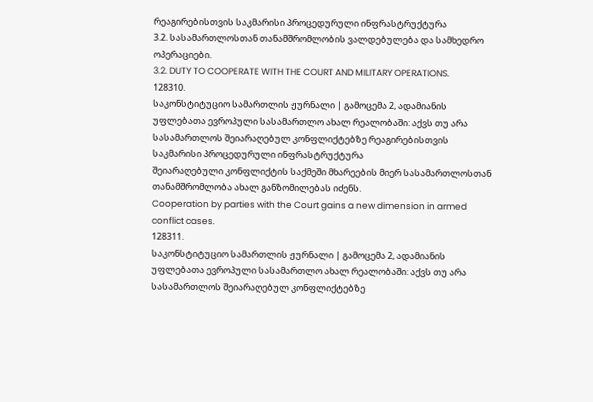რეაგირებისთვის საკმარისი პროცედურული ინფრასტრუქტურა
3.2. სასამართლოსთან თანამშრომლობის ვალდებულება და სამხედრო ოპერაციები.
3.2. DUTY TO COOPERATE WITH THE COURT AND MILITARY OPERATIONS.
128310.
საკონსტიტუციო სამართლის ჟურნალი | გამოცემა 2, ადამიანის უფლებათა ევროპული სასამართლო ახალ რეალობაში: აქვს თუ არა სასამართლოს შეიარაღებულ კონფლიქტებზე რეაგირებისთვის საკმარისი პროცედურული ინფრასტრუქტურა
შეიარაღებული კონფლიქტის საქმეში მხარეების მიერ სასამართლოსთან თანამშრომლობა ახალ განზომილებას იძენს.
Cooperation by parties with the Court gains a new dimension in armed conflict cases.
128311.
საკონსტიტუციო სამართლის ჟურნალი | გამოცემა 2, ადამიანის უფლებათა ევროპული სასამართლო ახალ რეალობაში: აქვს თუ არა სასამართლოს შეიარაღებულ კონფლიქტებზე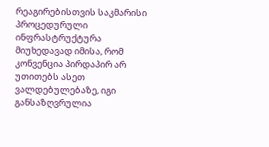რეაგირებისთვის საკმარისი პროცედურული ინფრასტრუქტურა
მიუხედავად იმისა, რომ კონვენცია პირდაპირ არ უთითებს ასეთ ვალდებულებაზე, იგი განსაზღვრულია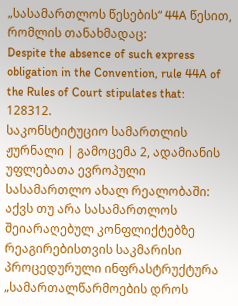„სასამართლოს წესების“ 44A წესით, რომლის თანახმადაც:
Despite the absence of such express obligation in the Convention, rule 44A of the Rules of Court stipulates that:
128312.
საკონსტიტუციო სამართლის ჟურნალი | გამოცემა 2, ადამიანის უფლებათა ევროპული სასამართლო ახალ რეალობაში: აქვს თუ არა სასამართლოს შეიარაღებულ კონფლიქტებზე რეაგირებისთვის საკმარისი პროცედურული ინფრასტრუქტურა
„სამართალწარმოების დროს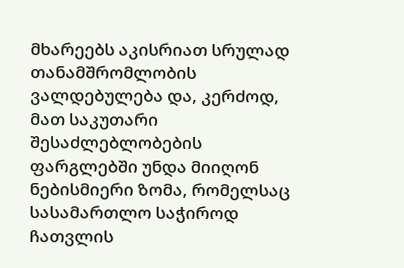მხარეებს აკისრიათ სრულად თანამშრომლობის ვალდებულება და, კერძოდ, მათ საკუთარი შესაძლებლობების ფარგლებში უნდა მიიღონ ნებისმიერი ზომა, რომელსაც სასამართლო საჭიროდ ჩათვლის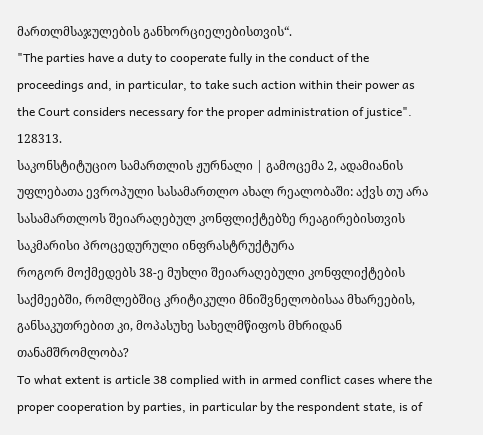მართლმსაჯულების განხორციელებისთვის“.
"The parties have a duty to cooperate fully in the conduct of the proceedings and, in particular, to take such action within their power as the Court considers necessary for the proper administration of justice".
128313.
საკონსტიტუციო სამართლის ჟურნალი | გამოცემა 2, ადამიანის უფლებათა ევროპული სასამართლო ახალ რეალობაში: აქვს თუ არა სასამართლოს შეიარაღებულ კონფლიქტებზე რეაგირებისთვის საკმარისი პროცედურული ინფრასტრუქტურა
როგორ მოქმედებს 38-ე მუხლი შეიარაღებული კონფლიქტების საქმეებში, რომლებშიც კრიტიკული მნიშვნელობისაა მხარეების, განსაკუთრებით კი, მოპასუხე სახელმწიფოს მხრიდან თანამშრომლობა?
To what extent is article 38 complied with in armed conflict cases where the proper cooperation by parties, in particular by the respondent state, is of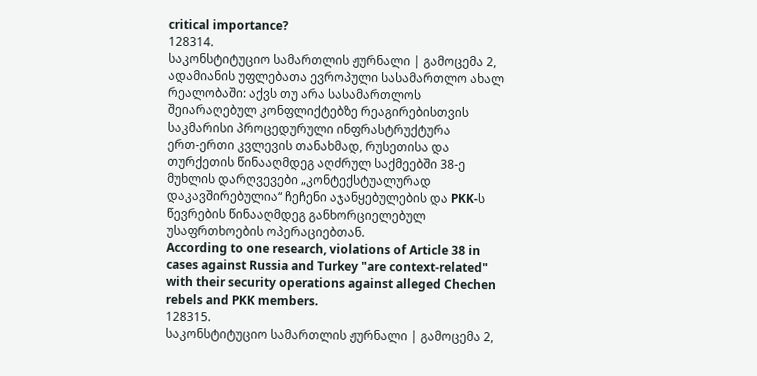critical importance?
128314.
საკონსტიტუციო სამართლის ჟურნალი | გამოცემა 2, ადამიანის უფლებათა ევროპული სასამართლო ახალ რეალობაში: აქვს თუ არა სასამართლოს შეიარაღებულ კონფლიქტებზე რეაგირებისთვის საკმარისი პროცედურული ინფრასტრუქტურა
ერთ-ერთი კვლევის თანახმად, რუსეთისა და თურქეთის წინააღმდეგ აღძრულ საქმეებში 38-ე მუხლის დარღვევები „კონტექსტუალურად დაკავშირებულია“ ჩეჩენი აჯანყებულების და PKK-ს წევრების წინააღმდეგ განხორციელებულ უსაფრთხოების ოპერაციებთან.
According to one research, violations of Article 38 in cases against Russia and Turkey "are context-related" with their security operations against alleged Chechen rebels and PKK members.
128315.
საკონსტიტუციო სამართლის ჟურნალი | გამოცემა 2,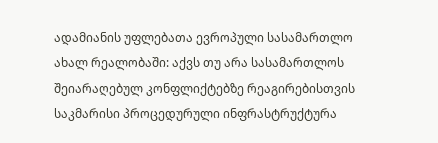ადამიანის უფლებათა ევროპული სასამართლო ახალ რეალობაში: აქვს თუ არა სასამართლოს შეიარაღებულ კონფლიქტებზე რეაგირებისთვის საკმარისი პროცედურული ინფრასტრუქტურა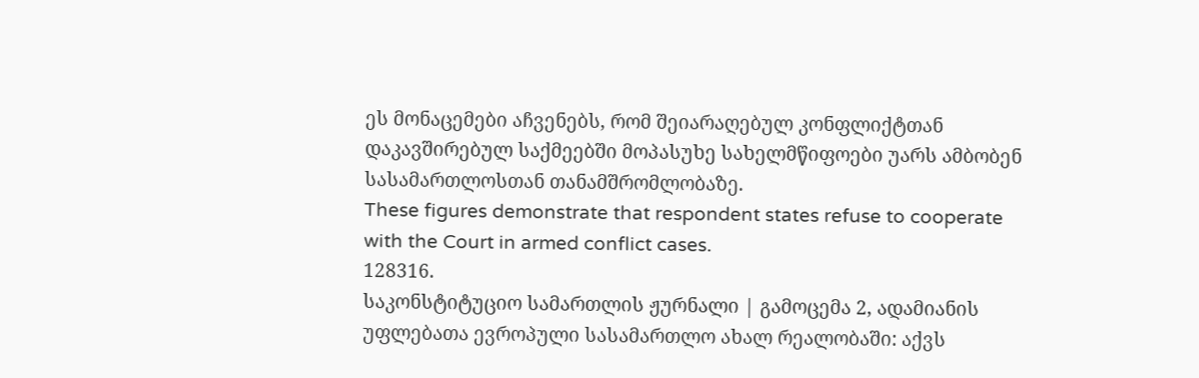ეს მონაცემები აჩვენებს, რომ შეიარაღებულ კონფლიქტთან დაკავშირებულ საქმეებში მოპასუხე სახელმწიფოები უარს ამბობენ სასამართლოსთან თანამშრომლობაზე.
These figures demonstrate that respondent states refuse to cooperate with the Court in armed conflict cases.
128316.
საკონსტიტუციო სამართლის ჟურნალი | გამოცემა 2, ადამიანის უფლებათა ევროპული სასამართლო ახალ რეალობაში: აქვს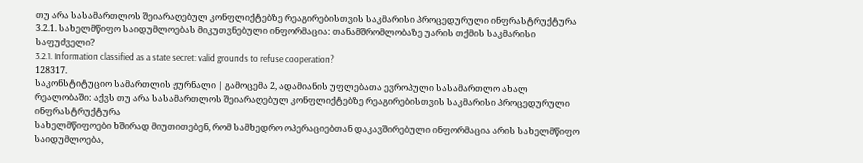თუ არა სასამართლოს შეიარაღებულ კონფლიქტებზე რეაგირებისთვის საკმარისი პროცედურული ინფრასტრუქტურა
3.2.1. სახელმწიფო საიდუმლოებას მიკუთვნებული ინფორმაცია: თანამშრომლობაზე უარის თქმის საკმარისი საფუძველი?
3.2.1. Information classified as a state secret: valid grounds to refuse cooperation?
128317.
საკონსტიტუციო სამართლის ჟურნალი | გამოცემა 2, ადამიანის უფლებათა ევროპული სასამართლო ახალ რეალობაში: აქვს თუ არა სასამართლოს შეიარაღებულ კონფლიქტებზე რეაგირებისთვის საკმარისი პროცედურული ინფრასტრუქტურა
სახელმწიფოები ხშირად მიუთითებენ, რომ სამხედრო ოპერაციებთან დაკავშირებული ინფორმაცია არის სახელმწიფო საიდუმლოება,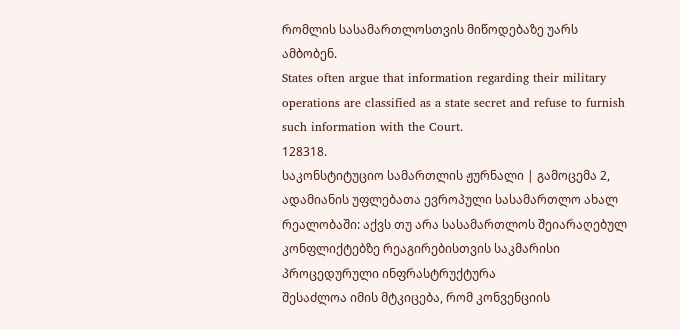რომლის სასამართლოსთვის მიწოდებაზე უარს ამბობენ.
States often argue that information regarding their military operations are classified as a state secret and refuse to furnish such information with the Court.
128318.
საკონსტიტუციო სამართლის ჟურნალი | გამოცემა 2, ადამიანის უფლებათა ევროპული სასამართლო ახალ რეალობაში: აქვს თუ არა სასამართლოს შეიარაღებულ კონფლიქტებზე რეაგირებისთვის საკმარისი პროცედურული ინფრასტრუქტურა
შესაძლოა იმის მტკიცება, რომ კონვენციის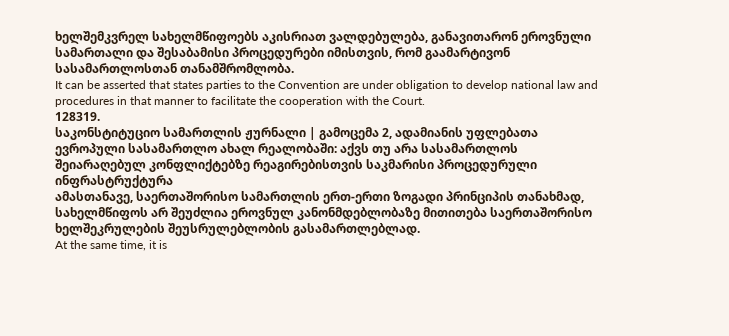ხელშემკვრელ სახელმწიფოებს აკისრიათ ვალდებულება, განავითარონ ეროვნული სამართალი და შესაბამისი პროცედურები იმისთვის, რომ გაამარტივონ სასამართლოსთან თანამშრომლობა.
It can be asserted that states parties to the Convention are under obligation to develop national law and procedures in that manner to facilitate the cooperation with the Court.
128319.
საკონსტიტუციო სამართლის ჟურნალი | გამოცემა 2, ადამიანის უფლებათა ევროპული სასამართლო ახალ რეალობაში: აქვს თუ არა სასამართლოს შეიარაღებულ კონფლიქტებზე რეაგირებისთვის საკმარისი პროცედურული ინფრასტრუქტურა
ამასთანავე, საერთაშორისო სამართლის ერთ-ერთი ზოგადი პრინციპის თანახმად, სახელმწიფოს არ შეუძლია ეროვნულ კანონმდებლობაზე მითითება საერთაშორისო ხელშეკრულების შეუსრულებლობის გასამართლებლად.
At the same time, it is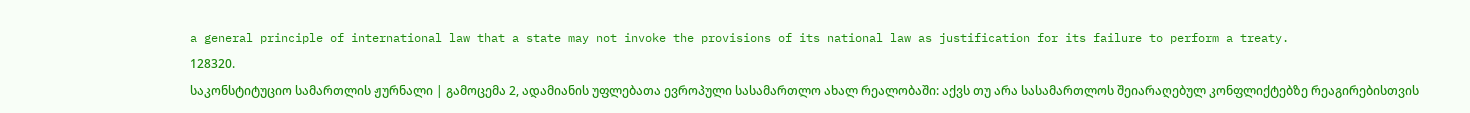a general principle of international law that a state may not invoke the provisions of its national law as justification for its failure to perform a treaty.
128320.
საკონსტიტუციო სამართლის ჟურნალი | გამოცემა 2, ადამიანის უფლებათა ევროპული სასამართლო ახალ რეალობაში: აქვს თუ არა სასამართლოს შეიარაღებულ კონფლიქტებზე რეაგირებისთვის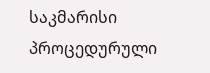საკმარისი პროცედურული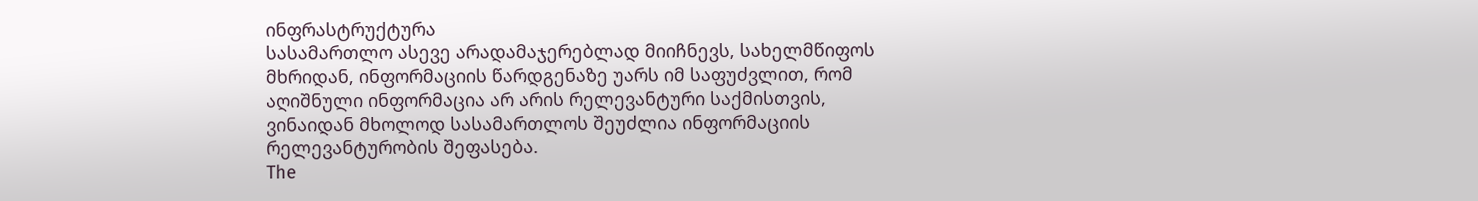ინფრასტრუქტურა
სასამართლო ასევე არადამაჯერებლად მიიჩნევს, სახელმწიფოს მხრიდან, ინფორმაციის წარდგენაზე უარს იმ საფუძვლით, რომ აღიშნული ინფორმაცია არ არის რელევანტური საქმისთვის, ვინაიდან მხოლოდ სასამართლოს შეუძლია ინფორმაციის რელევანტურობის შეფასება.
The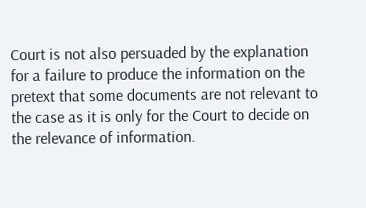Court is not also persuaded by the explanation for a failure to produce the information on the pretext that some documents are not relevant to the case as it is only for the Court to decide on the relevance of information.